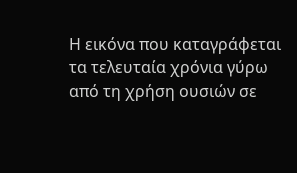Η εικόνα που καταγράφεται τα τελευταία χρόνια γύρω από τη χρήση ουσιών σε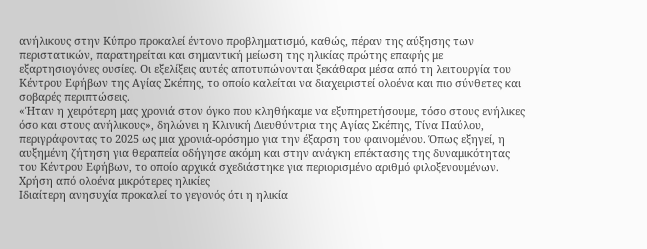ανήλικους στην Κύπρο προκαλεί έντονο προβληματισμό, καθώς, πέραν της αύξησης των περιστατικών, παρατηρείται και σημαντική μείωση της ηλικίας πρώτης επαφής με εξαρτησιογόνες ουσίες. Οι εξελίξεις αυτές αποτυπώνονται ξεκάθαρα μέσα από τη λειτουργία του Κέντρου Εφήβων της Αγίας Σκέπης, το οποίο καλείται να διαχειριστεί ολοένα και πιο σύνθετες και σοβαρές περιπτώσεις.
«Ήταν η χειρότερη μας χρονιά στον όγκο που κληθήκαμε να εξυπηρετήσουμε, τόσο στους ενήλικες όσο και στους ανήλικους», δηλώνει η Κλινική Διευθύντρια της Αγίας Σκέπης, Τίνα Παύλου, περιγράφοντας το 2025 ως μια χρονιά-ορόσημο για την έξαρση του φαινομένου. Όπως εξηγεί, η αυξημένη ζήτηση για θεραπεία οδήγησε ακόμη και στην ανάγκη επέκτασης της δυναμικότητας του Κέντρου Εφήβων, το οποίο αρχικά σχεδιάστηκε για περιορισμένο αριθμό φιλοξενουμένων.
Χρήση από ολοένα μικρότερες ηλικίες
Ιδιαίτερη ανησυχία προκαλεί το γεγονός ότι η ηλικία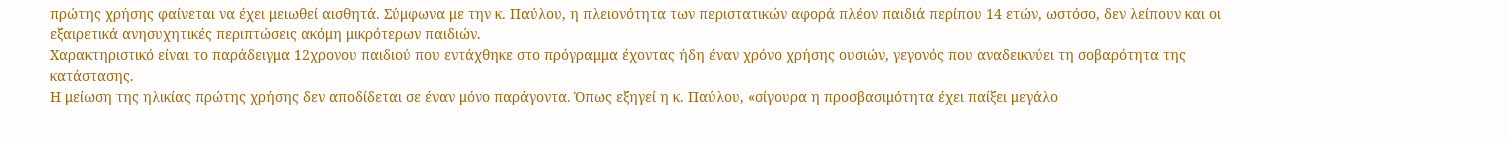πρώτης χρήσης φαίνεται να έχει μειωθεί αισθητά. Σύμφωνα με την κ. Παύλου, η πλειονότητα των περιστατικών αφορά πλέον παιδιά περίπου 14 ετών, ωστόσο, δεν λείπουν και οι εξαιρετικά ανησυχητικές περιπτώσεις ακόμη μικρότερων παιδιών.
Χαρακτηριστικό είναι το παράδειγμα 12χρονου παιδιού που εντάχθηκε στο πρόγραμμα έχοντας ήδη έναν χρόνο χρήσης ουσιών, γεγονός που αναδεικνύει τη σοβαρότητα της κατάστασης.
Η μείωση της ηλικίας πρώτης χρήσης δεν αποδίδεται σε έναν μόνο παράγοντα. Όπως εξηγεί η κ. Παύλου, «σίγουρα η προσβασιμότητα έχει παίξει μεγάλο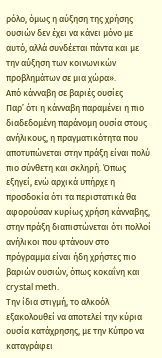ρόλο, όμως η αύξηση της χρήσης ουσιών δεν έχει να κάνει μόνο με αυτό, αλλά συνδέεται πάντα και με την αύξηση των κοινωνικών προβλημάτων σε μια χώρα».
Από κάνναβη σε βαριές ουσίες
Παρ’ ότι η κάνναβη παραμένει η πιο διαδεδομένη παράνομη ουσία στους ανήλικους, η πραγματικότητα που αποτυπώνεται στην πράξη είναι πολύ πιο σύνθετη και σκληρή. Όπως εξηγεί, ενώ αρχικά υπήρχε η προσδοκία ότι τα περιστατικά θα αφορούσαν κυρίως χρήση κάνναβης, στην πράξη διαπιστώνεται ότι πολλοί ανήλικοι που φτάνουν στο πρόγραμμα είναι ήδη χρήστες πιο βαριών ουσιών, όπως κοκαΐνη και crystal meth.
Την ίδια στιγμή, το αλκοόλ εξακολουθεί να αποτελεί την κύρια ουσία κατάχρησης, με την Κύπρο να καταγράφει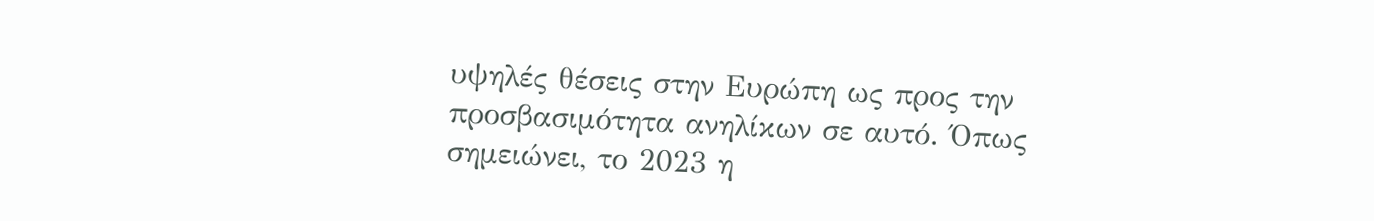υψηλές θέσεις στην Ευρώπη ως προς την προσβασιμότητα ανηλίκων σε αυτό. Όπως σημειώνει, το 2023 η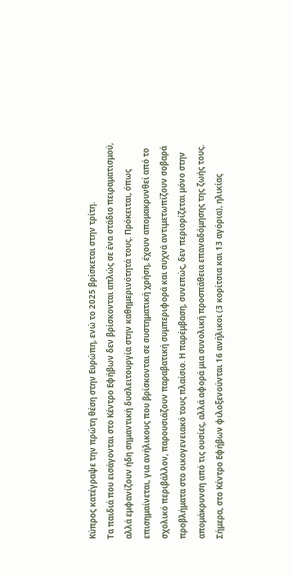Κύπρος κατέγραψε την πρώτη θέση στην Ευρώπη, ενώ το 2025 βρίσκεται στην τρίτη.
Τα παιδιά που εισάγονται στο Κέντρο Εφήβων δεν βρίσκονται απλώς σε ένα στάδιο πειραματισμού, αλλά εμφανίζουν ήδη σημαντική δυσλειτουργία στην καθημερινότητά τους. Πρόκειται, όπως επισημαίνεται, για ανήλικους που βρίσκονται σε συστηματική χρήση, έχουν απομακρυνθεί από το σχολικό περιβάλλον, παρουσιάζουν παραβατική συμπεριφορά και συχνά αντιμετωπίζουν σοβαρά προβλήματα στο οικογενειακό τους πλαίσιο. Η παρέμβαση, συνεπώς, δεν περιορίζεται μόνο στην απομάκρυνση από τις ουσίες, αλλά αφορά μια συνολική προσπάθεια επαναδόμησης της ζωής τους.
Σήμερα, στο Κέντρο Εφήβων φιλοξενούνται 16 ανήλικοι (3 κορίτσια και 13 αγόρια), ηλικίας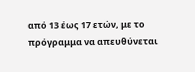από 13 έως 17 ετών, με το πρόγραμμα να απευθύνεται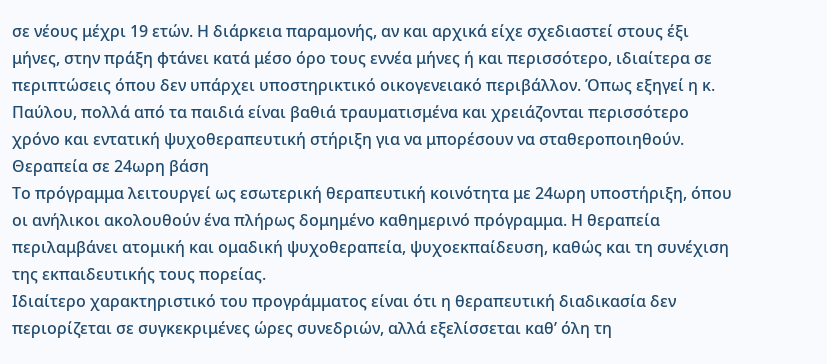σε νέους μέχρι 19 ετών. Η διάρκεια παραμονής, αν και αρχικά είχε σχεδιαστεί στους έξι μήνες, στην πράξη φτάνει κατά μέσο όρο τους εννέα μήνες ή και περισσότερο, ιδιαίτερα σε περιπτώσεις όπου δεν υπάρχει υποστηρικτικό οικογενειακό περιβάλλον. Όπως εξηγεί η κ. Παύλου, πολλά από τα παιδιά είναι βαθιά τραυματισμένα και χρειάζονται περισσότερο χρόνο και εντατική ψυχοθεραπευτική στήριξη για να μπορέσουν να σταθεροποιηθούν.
Θεραπεία σε 24ωρη βάση
Το πρόγραμμα λειτουργεί ως εσωτερική θεραπευτική κοινότητα με 24ωρη υποστήριξη, όπου οι ανήλικοι ακολουθούν ένα πλήρως δομημένο καθημερινό πρόγραμμα. Η θεραπεία περιλαμβάνει ατομική και ομαδική ψυχοθεραπεία, ψυχοεκπαίδευση, καθώς και τη συνέχιση της εκπαιδευτικής τους πορείας.
Ιδιαίτερο χαρακτηριστικό του προγράμματος είναι ότι η θεραπευτική διαδικασία δεν περιορίζεται σε συγκεκριμένες ώρες συνεδριών, αλλά εξελίσσεται καθ’ όλη τη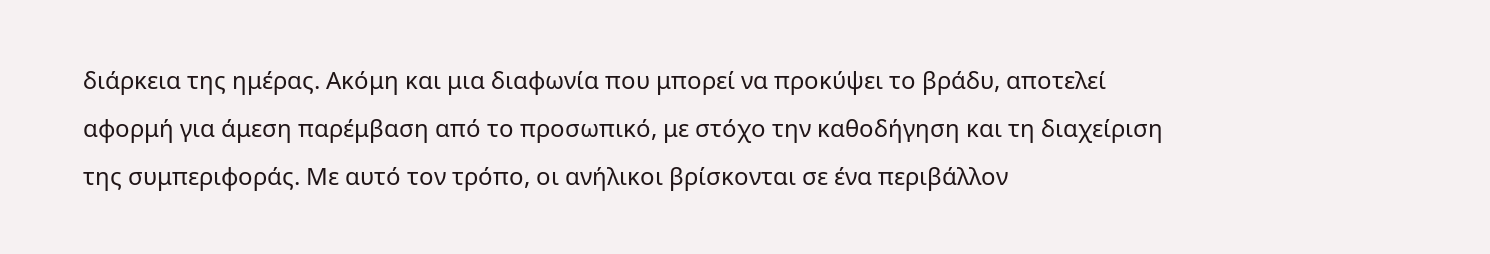διάρκεια της ημέρας. Ακόμη και μια διαφωνία που μπορεί να προκύψει το βράδυ, αποτελεί αφορμή για άμεση παρέμβαση από το προσωπικό, με στόχο την καθοδήγηση και τη διαχείριση της συμπεριφοράς. Με αυτό τον τρόπο, οι ανήλικοι βρίσκονται σε ένα περιβάλλον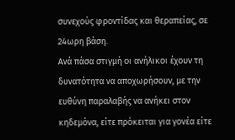συνεχούς φροντίδας και θεραπείας, σε 24ωρη βάση.
Ανά πάσα στιγμή οι ανήλικοι έχουν τη δυνατότητα να αποχωρήσουν, με την ευθύνη παραλαβής να ανήκει στον κηδεμόνα, είτε πρόκειται για γονέα είτε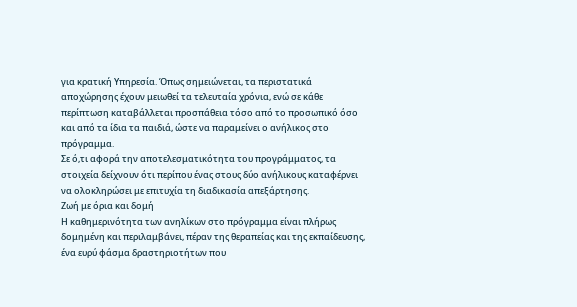για κρατική Υπηρεσία. Όπως σημειώνεται, τα περιστατικά αποχώρησης έχουν μειωθεί τα τελευταία χρόνια, ενώ σε κάθε περίπτωση καταβάλλεται προσπάθεια τόσο από το προσωπικό όσο και από τα ίδια τα παιδιά, ώστε να παραμείνει ο ανήλικος στο πρόγραμμα.
Σε ό,τι αφορά την αποτελεσματικότητα του προγράμματος, τα στοιχεία δείχνουν ότι περίπου ένας στους δύο ανήλικους καταφέρνει να ολοκληρώσει με επιτυχία τη διαδικασία απεξάρτησης.
Ζωή με όρια και δομή
Η καθημερινότητα των ανηλίκων στο πρόγραμμα είναι πλήρως δομημένη και περιλαμβάνει, πέραν της θεραπείας και της εκπαίδευσης, ένα ευρύ φάσμα δραστηριοτήτων που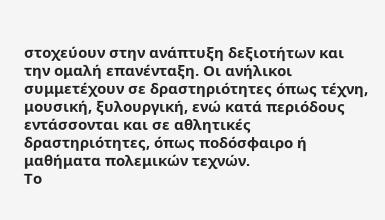στοχεύουν στην ανάπτυξη δεξιοτήτων και την ομαλή επανένταξη. Οι ανήλικοι συμμετέχουν σε δραστηριότητες όπως τέχνη, μουσική, ξυλουργική, ενώ κατά περιόδους εντάσσονται και σε αθλητικές δραστηριότητες, όπως ποδόσφαιρο ή μαθήματα πολεμικών τεχνών.
Το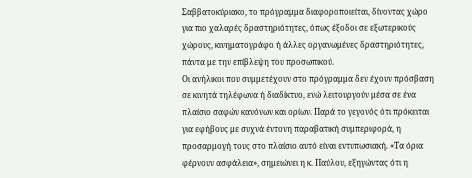Σαββατοκύριακο, το πρόγραμμα διαφοροποιείται, δίνοντας χώρο για πιο χαλαρές δραστηριότητες, όπως έξοδοι σε εξωτερικούς χώρους, κινηματογράφο ή άλλες οργανωμένες δραστηριότητες, πάντα με την επίβλεψη του προσωπικού.
Οι ανήλικοι που συμμετέχουν στο πρόγραμμα δεν έχουν πρόσβαση σε κινητά τηλέφωνα ή διαδίκτυο, ενώ λειτουργούν μέσα σε ένα πλαίσιο σαφών κανόνων και ορίων. Παρά το γεγονός ότι πρόκειται για εφήβους με συχνά έντονη παραβατική συμπεριφορά, η προσαρμογή τους στο πλαίσιο αυτό είναι εντυπωσιακή. «Τα όρια φέρνουν ασφάλεια», σημειώνει η κ. Παύλου, εξηγώντας ότι η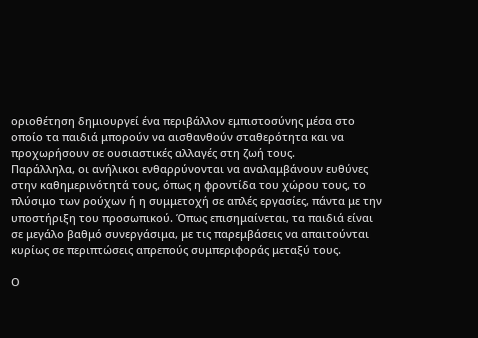οριοθέτηση δημιουργεί ένα περιβάλλον εμπιστοσύνης μέσα στο οποίο τα παιδιά μπορούν να αισθανθούν σταθερότητα και να προχωρήσουν σε ουσιαστικές αλλαγές στη ζωή τους.
Παράλληλα, οι ανήλικοι ενθαρρύνονται να αναλαμβάνουν ευθύνες στην καθημερινότητά τους, όπως η φροντίδα του χώρου τους, το πλύσιμο των ρούχων ή η συμμετοχή σε απλές εργασίες, πάντα με την υποστήριξη του προσωπικού. Όπως επισημαίνεται, τα παιδιά είναι σε μεγάλο βαθμό συνεργάσιμα, με τις παρεμβάσεις να απαιτούνται κυρίως σε περιπτώσεις απρεπούς συμπεριφοράς μεταξύ τους.

Ο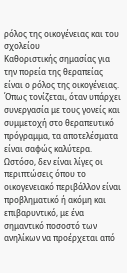ρόλος της οικογένειας και του σχολείου
Καθοριστικής σημασίας για την πορεία της θεραπείας είναι ο ρόλος της οικογένειας. Όπως τονίζεται, όταν υπάρχει συνεργασία με τους γονείς και συμμετοχή στο θεραπευτικό πρόγραμμα, τα αποτελέσματα είναι σαφώς καλύτερα. Ωστόσο, δεν είναι λίγες οι περιπτώσεις όπου το οικογενειακό περιβάλλον είναι προβληματικό ή ακόμη και επιβαρυντικό, με ένα σημαντικό ποσοστό των ανηλίκων να προέρχεται από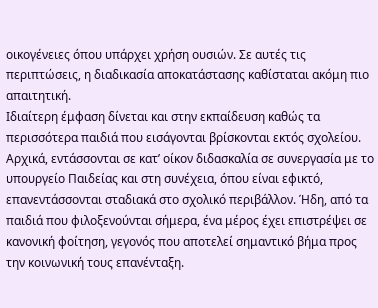οικογένειες όπου υπάρχει χρήση ουσιών. Σε αυτές τις περιπτώσεις, η διαδικασία αποκατάστασης καθίσταται ακόμη πιο απαιτητική.
Ιδιαίτερη έμφαση δίνεται και στην εκπαίδευση καθώς τα περισσότερα παιδιά που εισάγονται βρίσκονται εκτός σχολείου. Αρχικά, εντάσσονται σε κατ’ οίκον διδασκαλία σε συνεργασία με το υπουργείο Παιδείας και στη συνέχεια, όπου είναι εφικτό, επανεντάσσονται σταδιακά στο σχολικό περιβάλλον. Ήδη, από τα παιδιά που φιλοξενούνται σήμερα, ένα μέρος έχει επιστρέψει σε κανονική φοίτηση, γεγονός που αποτελεί σημαντικό βήμα προς την κοινωνική τους επανένταξη.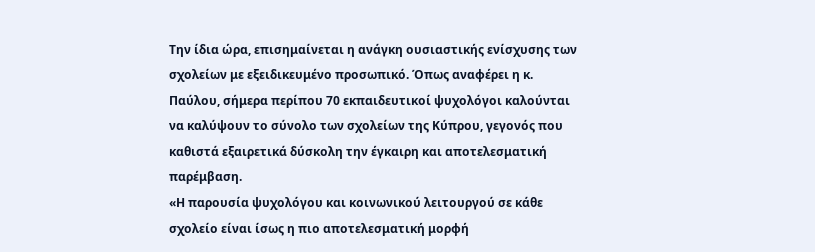Την ίδια ώρα, επισημαίνεται η ανάγκη ουσιαστικής ενίσχυσης των σχολείων με εξειδικευμένο προσωπικό. Όπως αναφέρει η κ. Παύλου, σήμερα περίπου 70 εκπαιδευτικοί ψυχολόγοι καλούνται να καλύψουν το σύνολο των σχολείων της Κύπρου, γεγονός που καθιστά εξαιρετικά δύσκολη την έγκαιρη και αποτελεσματική παρέμβαση.
«Η παρουσία ψυχολόγου και κοινωνικού λειτουργού σε κάθε σχολείο είναι ίσως η πιο αποτελεσματική μορφή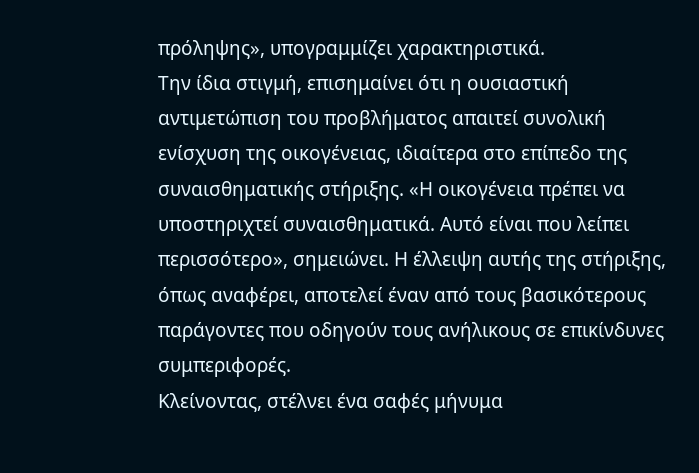πρόληψης», υπογραμμίζει χαρακτηριστικά.
Την ίδια στιγμή, επισημαίνει ότι η ουσιαστική αντιμετώπιση του προβλήματος απαιτεί συνολική ενίσχυση της οικογένειας, ιδιαίτερα στο επίπεδο της συναισθηματικής στήριξης. «Η οικογένεια πρέπει να υποστηριχτεί συναισθηματικά. Αυτό είναι που λείπει περισσότερο», σημειώνει. Η έλλειψη αυτής της στήριξης, όπως αναφέρει, αποτελεί έναν από τους βασικότερους παράγοντες που οδηγούν τους ανήλικους σε επικίνδυνες συμπεριφορές.
Κλείνοντας, στέλνει ένα σαφές μήνυμα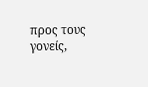προς τους γονείς,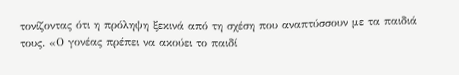τονίζοντας ότι η πρόληψη ξεκινά από τη σχέση που αναπτύσσουν με τα παιδιά τους. «Ο γονέας πρέπει να ακούει το παιδί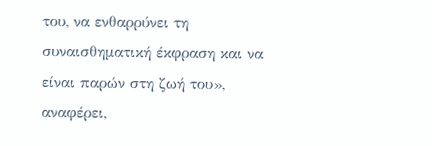του, να ενθαρρύνει τη συναισθηματική έκφραση και να είναι παρών στη ζωή του», αναφέρει,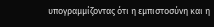υπογραμμίζοντας ότι η εμπιστοσύνη και η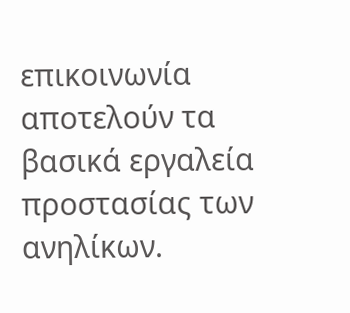επικοινωνία αποτελούν τα βασικά εργαλεία προστασίας των ανηλίκων.